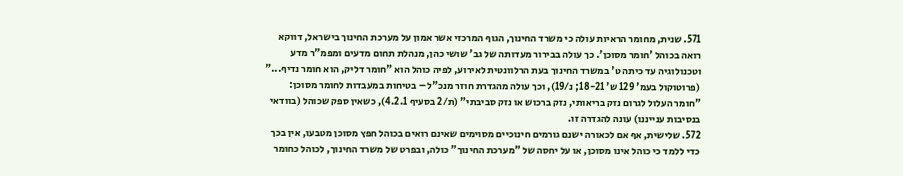571. שנית, מחומר הראיות עולה כי משרד החינוך, הגוף המרכזי אשר אמון על מערכת החינוך בישראל, דווקא רואה בכוהל 'חומר מסוכן'. כך עולה בבירור מעדותה של גב' שושי כהן, מנהלת תחום מדעים ומפמ"ר מדע וטכנולוגיה עד כיתה ט' במשרד החינוך בעת הרלוונטית לאירוע, לפיה כוהל הוא "חומר דליק, הוא חומר נדיף..." (פרוטוקול בעמ' 129 ש' 18-21; נ/19), וכך עולה מהגדרת חוזר מנכ"ל – בטיחות במעבדות לחומר מסוכן: "חומר העלול לגרום נזק בריאותי, נזק ברכוש או נזק סביבתי" (ת/2 בסעיף 4.2.1), כשאין ספק שכוהל (בוודאי בנסיבות ענייננו) עונה להגדרה זו.
572. שלישית, אף אם לכאורה ישנם גורמים חינוכיים מסוימים שאינם רואים בכוהל חפץ מסוכן מטבעו, אין בכך כדי ללמד כי כוהל אינו מסוכן, או על יחסה של "מערכת החינוך" כולה, ובפרט של משרד החינוך, לכוהל כחומר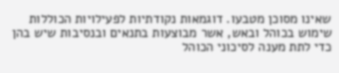שאינו מסוכן מטבעו. דוגמאות נקודתיות לפעילויות הכוללות שימוש בכוהל ובאש, אשר מבוצעות בתנאים ובנסיבות שיש בהן כדי לתת מענה לסיכוני הכוהל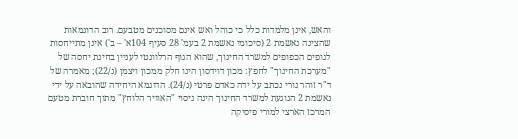והאש, אינן מלמדות כלל כי כוהל ואש אינם מסוכנים מטבעם. רוב הדוגמאות שהציגה נאשמת 2 (סיכומי נאשמת 2 בעמ' 28 סעיף 104א' – ב') אינן מתייחסות לגופים הכפופים למשרד החינוך, שהוא הגוף הרלוונטי לעניין בחינת יחסה של "מערכת החינוך" לחפץ: מכון דוידסון הינו חלק ממכון ויצמן (נ/22); מאמרה של ד"ר זוהר גורי נכתב על ידה כאדם פרטי (נ/24). הדוגמא היחידה שהובאה על ידי נאשמת 2 הנוגעת למשרד החינוך הינה ניסוי "האוויר הלוחץ" מתוך חוברת מטעם המרכז הארצי למורי פיסיקה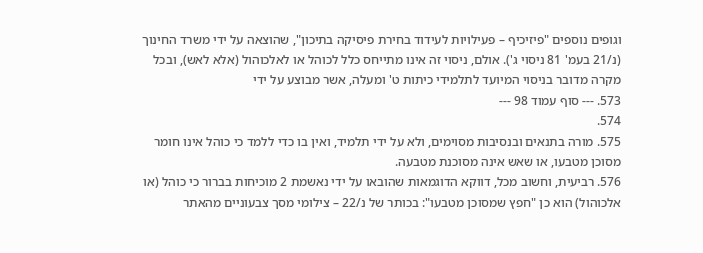וגופים נוספים "פיזיכיף – פעילויות לעידוד בחירת פיסיקה בתיכון", שהוצאה על ידי משרד החינוך (נ/21 בעמ' 81 ניסוי ג'). אולם, ניסוי זה אינו מתייחס כלל לכוהל או לאלכוהול (אלא לאש), ובכל מקרה מדובר בניסוי המיועד לתלמידי כיתות ט' ומעלה, אשר מבוצע על ידי
573. --- סוף עמוד 98 ---
574.
575. מורה בתנאים ובנסיבות מסוימים, ולא על ידי תלמיד, ואין בו כדי ללמד כי כוהל אינו חומר מסוכן מטבעו, או שאש אינה מסוכנת מטבעה.
576. רביעית, וחשוב מכל, דווקא הדוגמאות שהובאו על ידי נאשמת 2 מוכיחות בברור כי כוהל (או אלכוהול) הוא כן "חפץ שמסוכן מטבעו": בכותר של נ/22 – צילומי מסך צבעוניים מהאתר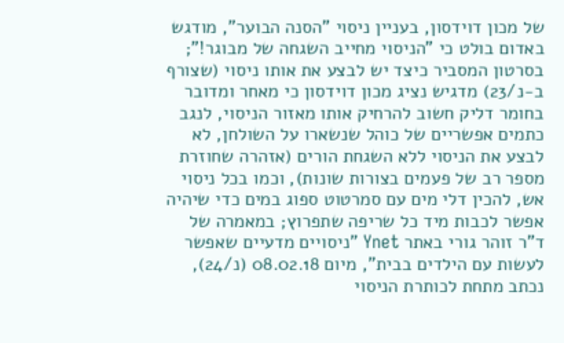של מכון דוידסון, בעניין ניסוי "הסנה הבוער", מודגש באדום בולט כי "הניסוי מחייב השגחה של מבוגר!"; בסרטון המסביר כיצד יש לבצע את אותו ניסוי (שצורף ב-נ/23) מדגיש נציג מכון דוידסון כי מאחר ומדובר בחומר דליק חשוב להרחיק אותו מאזור הניסוי, לנגב כתמים אפשריים של כוהל שנשארו על השולחן, לא לבצע את הניסוי ללא השגחת הורים (אזהרה שחוזרת מספר רב של פעמים בצורות שונות), וכמו בכל ניסוי אש, להכין דלי מים עם סמרטוט ספוג במים כדי שיהיה אפשר לכבות מיד כל שריפה שתפרוץ; במאמרה של ד"ר זוהר גורי באתר Ynet "ניסויים מדעיים שאפשר לעשות עם הילדים בבית", מיום 08.02.18 (נ/24), נכתב מתחת לכותרת הניסוי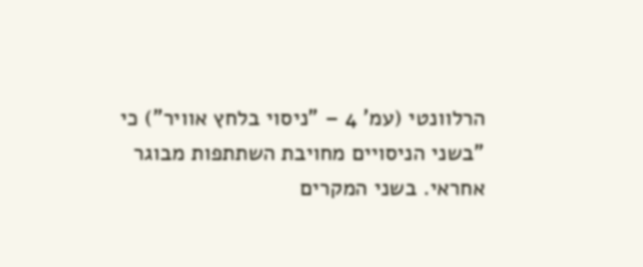הרלוונטי (עמ' 4 – "ניסוי בלחץ אוויר") כי "בשני הניסויים מחויבת השתתפות מבוגר אחראי. בשני המקרים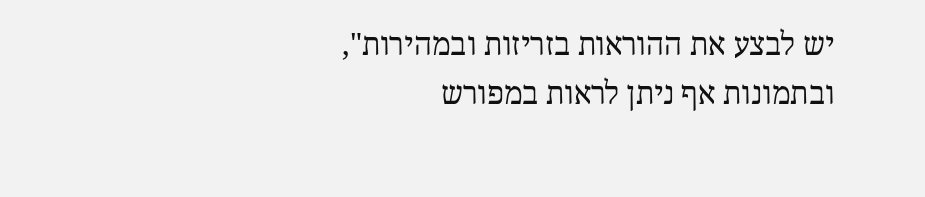יש לבצע את ההוראות בזריזות ובמהירות", ובתמונות אף ניתן לראות במפורש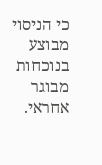כי הניסוי מבוצע בנוכחות מבוגר אחראי.